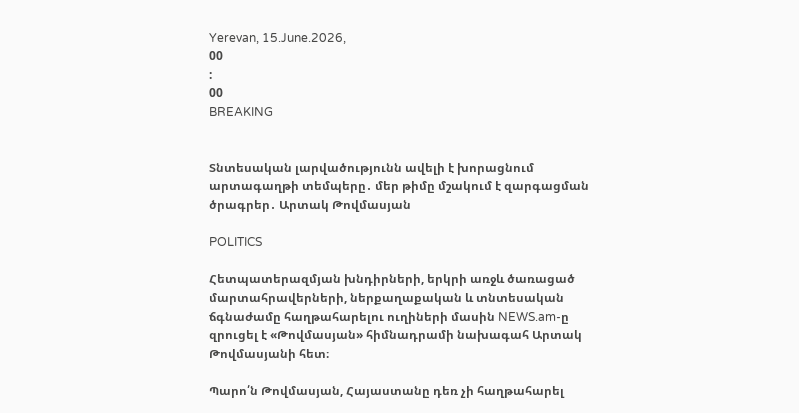Yerevan, 15.June.2026,
00
:
00
BREAKING


Տնտեսական լարվածությունն ավելի է խորացնում արտագաղթի տեմպերը․ մեր թիմը մշակում է զարգացման ծրագրեր․ Արտակ Թովմասյան

POLITICS

Հետպատերազմյան խնդիրների, երկրի առջև ծառացած մարտահրավերների, ներքաղաքական և տնտեսական ճգնաժամը հաղթահարելու ուղիների մասին NEWS.am-ը զրուցել է «Թովմասյան» հիմնադրամի նախագահ Արտակ Թովմասյանի հետ։

Պարո՛ն Թովմասյան, Հայաստանը դեռ չի հաղթահարել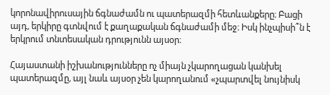կորոնավիրուսային ճգնաժամն ու պատերազմի հետևանքերը։ Բացի այդ, երկիրը գտնվում է քաղաքական ճգնաժամի մեջ։ Իսկ ինչպիսի՞ն է երկրում տնտեսական դրությունն այսօր։

Հայաստանի իշխանությունները ոչ միայն չկարողացան կանխել պատերազմը, այլ նաև այսօր չեն կարողանում «չպարտվել նույնիսկ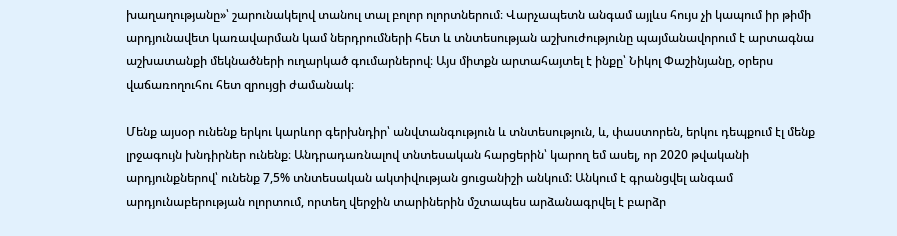խաղաղությանը»՝ շարունակելով տանուլ տալ բոլոր ոլորտներում։ Վարչապետն անգամ այլևս հույս չի կապում իր թիմի արդյունավետ կառավարման կամ ներդրումների հետ և տնտեսության աշխուժությունը պայմանավորում է արտագնա աշխատանքի մեկնածների ուղարկած գումարներով։ Այս միտքն արտահայտել է ինքը՝ Նիկոլ Փաշինյանը, օրերս վաճառողուհու հետ զրույցի ժամանակ։

Մենք այսօր ունենք երկու կարևոր գերխնդիր՝ անվտանգություն և տնտեսություն, և, փաստորեն, երկու դեպքում էլ մենք լրջագույն խնդիրներ ունենք։ Անդրադառնալով տնտեսական հարցերին՝ կարող եմ ասել, որ 2020 թվականի արդյունքներով՝ ունենք 7,5% տնտեսական ակտիվության ցուցանիշի անկում: Անկում է գրանցվել անգամ արդյունաբերության ոլորտում, որտեղ վերջին տարիներին մշտապես արձանագրվել է բարձր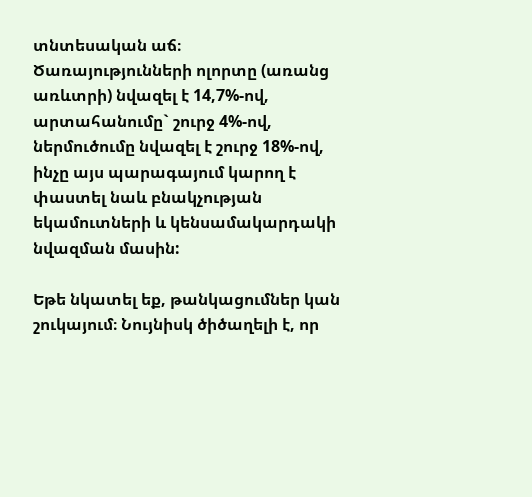տնտեսական աճ։ Ծառայությունների ոլորտը (առանց առևտրի) նվազել է 14,7%-ով, արտահանումը` շուրջ 4%-ով, ներմուծումը նվազել է շուրջ 18%-ով, ինչը այս պարագայում կարող է փաստել նաև բնակչության եկամուտների և կենսամակարդակի նվազման մասին:

Եթե նկատել եք, թանկացումներ կան շուկայում։ Նույնիսկ ծիծաղելի է, որ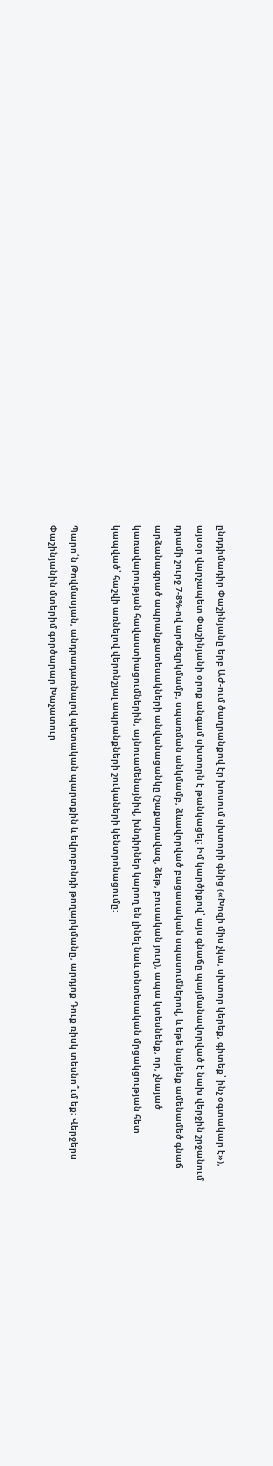ընդդիմադիր Փաշինյանը երբ ԱԺ-ում ծաղրանքով էր խոսում սխտորի գնից («Խոզի միս չկա, սխտոր կերեք, գիտեք՝ ինչ օգտակար է»), այսօր վարչապետ Փաշինյանի օրոք անգամ սխտորն է թանկացել։ Իմ կարծիքով՝ այս գնաճը պայմանավորված է նախ վերջին շրջանում դրամի շուրջ 7-8%-ով արժեզրկմամբ, սպառման անկմամբ, ձևավորված բացասական սպասումներով, և եթե նայենք ամենամեծ գնաճ արձանագրած ապրանքատեսակների անվանացանկը (շաքարավազ, ձեթ, բուսական յուղ), ապա կտեսնենք, որ, չնայած կառավարության հավաստիացումներին, այնուամենայնիվ, խնդիրներ կարող են լինել նաև տնտեսական մրցակցության հետ կապված՝ հաշվի առնելով վերոնշյալ ապրանքների շուկաների կենտրոնացումը:

Պարո՛ն Թովմասյան, անդրադառնալով պետական պարտքին և եվրոբոնդի թողարկմանը, արդյոք Դուք ռիսկ տեսնո՞ւմ եք։ Վերջերս Փաշինյանին մտերիմ գործարար Խաչատուր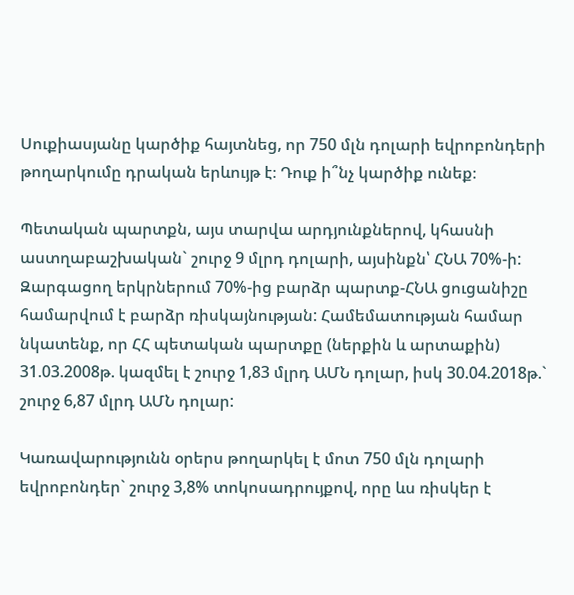Սուքիասյանը կարծիք հայտնեց, որ 750 մլն դոլարի եվրոբոնդերի թողարկումը դրական երևույթ է։ Դուք ի՞նչ կարծիք ունեք։

Պետական պարտքն, այս տարվա արդյունքներով, կհասնի աստղաբաշխական` շուրջ 9 մլրդ դոլարի, այսինքն՝ ՀՆԱ 70%-ի: Զարգացող երկրներում 70%-ից բարձր պարտք-ՀՆԱ ցուցանիշը համարվում է բարձր ռիսկայնության: Համեմատության համար նկատենք, որ ՀՀ պետական պարտքը (ներքին և արտաքին) 31.03.2008թ. կազմել է շուրջ 1,83 մլրդ ԱՄՆ դոլար, իսկ 30.04.2018թ.` շուրջ 6,87 մլրդ ԱՄՆ դոլար:

Կառավարությունն օրերս թողարկել է մոտ 750 մլն դոլարի եվրոբոնդեր` շուրջ 3,8% տոկոսադրույքով, որը ևս ռիսկեր է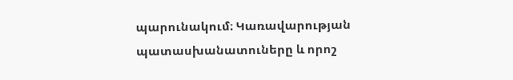պարունակում։ Կառավարության պատասխանատուները և որոշ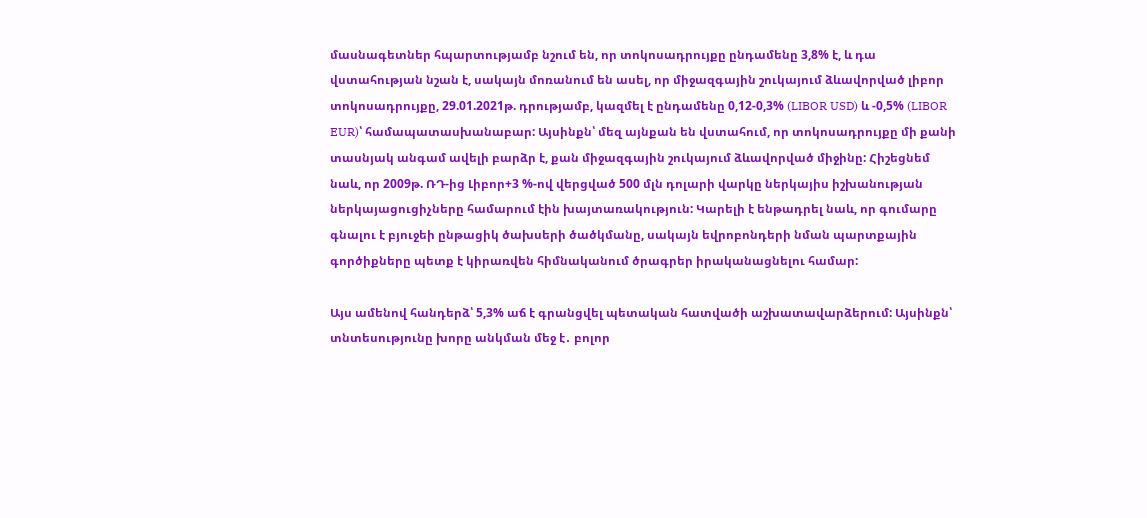մասնագետներ հպարտությամբ նշում են, որ տոկոսադրույքը ընդամենը 3,8% է, և դա վստահության նշան է, սակայն մոռանում են ասել, որ միջազգային շուկայում ձևավորված լիբոր տոկոսադրույքը, 29.01.2021թ. դրությամբ, կազմել է ընդամենը 0,12-0,3% (LIBOR USD) և -0,5% (LIBOR EUR)՝ համապատասխանաբար: Այսինքն՝ մեզ այնքան են վստահում, որ տոկոսադրույքը մի քանի տասնյակ անգամ ավելի բարձր է, քան միջազգային շուկայում ձևավորված միջինը: Հիշեցնեմ նաև, որ 2009թ. ՌԴ-ից Լիբոր+3 %-ով վերցված 500 մլն դոլարի վարկը ներկայիս իշխանության ներկայացուցիչները համարում էին խայտառակություն: Կարելի է ենթադրել նաև, որ գումարը գնալու է բյուջեի ընթացիկ ծախսերի ծածկմանը, սակայն եվրոբոնդերի նման պարտքային գործիքները պետք է կիրառվեն հիմնականում ծրագրեր իրականացնելու համար:

Այս ամենով հանդերձ՝ 5,3% աճ է գրանցվել պետական հատվածի աշխատավարձերում: Այսինքն՝ տնտեսությունը խորը անկման մեջ է․ բոլոր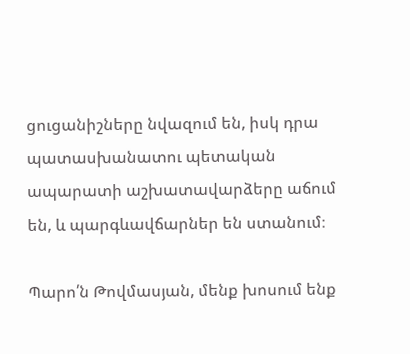ցուցանիշները նվազում են, իսկ դրա պատասխանատու պետական ապարատի աշխատավարձերը աճում են, և պարգևավճարներ են ստանում։

Պարո՛ն Թովմասյան, մենք խոսում ենք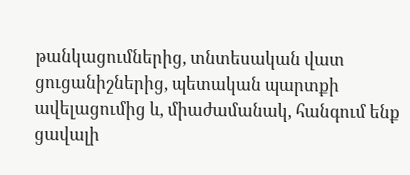թանկացումներից, տնտեսական վատ ցուցանիշներից, պետական պարտքի ավելացումից և, միաժամանակ, հանգում ենք ցավալի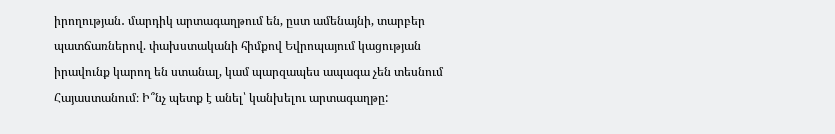իրողության․ մարդիկ արտագաղթում են, ըստ ամենայնի, տարբեր պատճառներով. փախստականի հիմքով Եվրոպայում կացության իրավունք կարող են ստանալ, կամ պարզապես ապագա չեն տեսնում Հայաստանում։ Ի՞նչ պետք է անել՝ կանխելու արտագաղթը: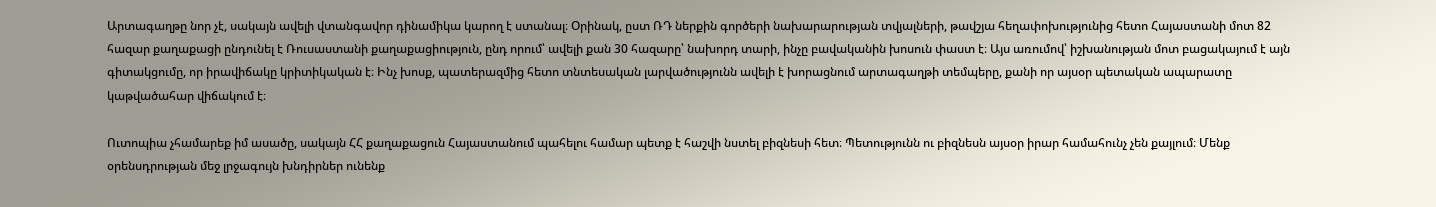Արտագաղթը նոր չէ, սակայն ավելի վտանգավոր դինամիկա կարող է ստանալ։ Օրինակ, ըստ ՌԴ ներքին գործերի նախարարության տվյալների, թավշյա հեղափոխությունից հետո Հայաստանի մոտ 82 հազար քաղաքացի ընդունել է Ռուսաստանի քաղաքացիություն, ընդ որում՝ ավելի քան 30 հազարը՝ նախորդ տարի, ինչը բավականին խոսուն փաստ է։ Այս առումով՝ իշխանության մոտ բացակայում է այն գիտակցումը, որ իրավիճակը կրիտիկական է։ Ինչ խոսք, պատերազմից հետո տնտեսական լարվածությունն ավելի է խորացնում արտագաղթի տեմպերը, քանի որ այսօր պետական ապարատը կաթվածահար վիճակում է։

Ուտոպիա չհամարեք իմ ասածը, սակայն ՀՀ քաղաքացուն Հայաստանում պահելու համար պետք է հաշվի նստել բիզնեսի հետ։ Պետությունն ու բիզնեսն այսօր իրար համահունչ չեն քայլում։ Մենք օրենսդրության մեջ լրջագույն խնդիրներ ունենք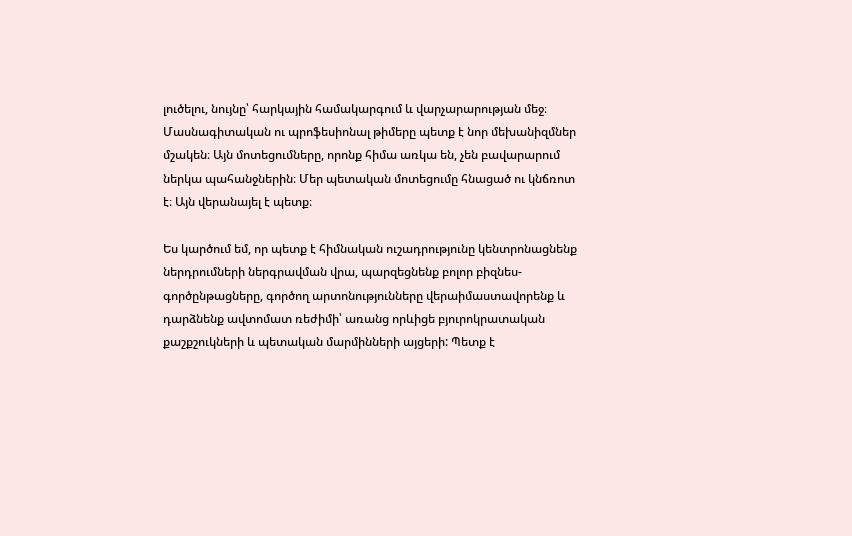լուծելու, նույնը՝ հարկային համակարգում և վարչարարության մեջ։ Մասնագիտական ու պրոֆեսիոնալ թիմերը պետք է նոր մեխանիզմներ մշակեն։ Այն մոտեցումները, որոնք հիմա առկա են, չեն բավարարում ներկա պահանջներին։ Մեր պետական մոտեցումը հնացած ու կնճռոտ է։ Այն վերանայել է պետք։

Ես կարծում եմ, որ պետք է հիմնական ուշադրությունը կենտրոնացնենք ներդրումների ներգրավման վրա, պարզեցնենք բոլոր բիզնես-գործընթացները, գործող արտոնությունները վերաիմաստավորենք և դարձնենք ավտոմատ ռեժիմի՝ առանց որևիցե բյուրոկրատական քաշքշուկների և պետական մարմինների այցերի: Պետք է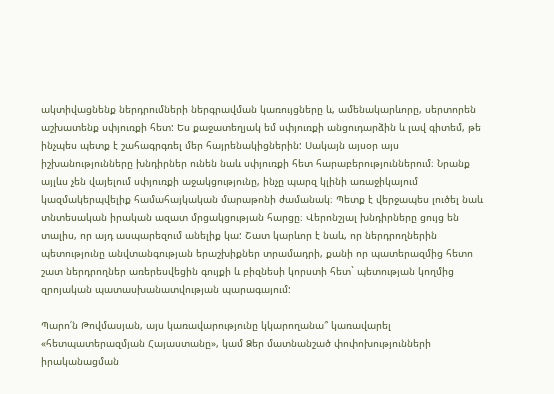ակտիվացնենք ներդրումների ներգրավման կառույցները և, ամենակարևորը, սերտորեն աշխատենք սփյուռքի հետ: Ես քաջատեղյակ եմ սփյուռքի անցուդարձին և լավ գիտեմ, թե ինչպես պետք է շահագրգռել մեր հայրենակիցներին: Սակայն այսօր այս իշխանությունները խնդիրներ ունեն նաև սփյուռքի հետ հարաբերություններում։ Նրանք այլևս չեն վայելում սփյուռքի աջակցությունը, ինչը պարզ կլինի առաջիկայում կազմակերպվելիք համահայկական մարաթոնի ժամանակ։ Պետք է վերջապես լուծել նաև տնտեսական իրական ազատ մրցակցության հարցը։ Վերոնշյալ խնդիրները ցույց են տալիս, որ այդ ասպարեզում անելիք կա: Շատ կարևոր է նաև, որ ներդրողներին պետությունը անվտանգության երաշխիքներ տրամադրի, քանի որ պատերազմից հետո շատ ներդրողներ առերեսվեցին գույքի և բիզնեսի կորստի հետ` պետության կողմից զրոյական պատասխանատվության պարագայում:

Պարո՛ն Թովմասյան, այս կառավարությունը կկարողանա՞ կառավարել «հետպատերազմյան Հայաստանը», կամ Ձեր մատնանշած փոփոխությունների իրականացման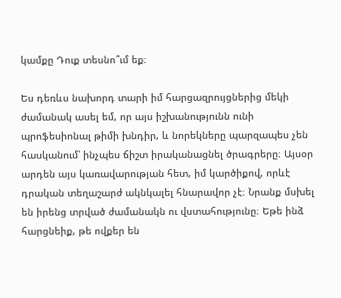կամքը Դուք տեսնո՞ւմ եք։

Ես դեռևս նախորդ տարի իմ հարցազրույցներից մեկի ժամանակ ասել եմ, որ այս իշխանությունն ունի պրոֆեսիոնալ թիմի խնդիր, և նորեկները պարզապես չեն հասկանում՝ ինչպես ճիշտ իրականացնել ծրագրերը։ Այսօր արդեն այս կառավարության հետ, իմ կարծիքով, որևէ դրական տեղաշարժ ակնկալել հնարավոր չէ։ Նրանք մսխել են իրենց տրված ժամանակն ու վստահությունը։ Եթե ինձ հարցնեիք, թե ովքեր են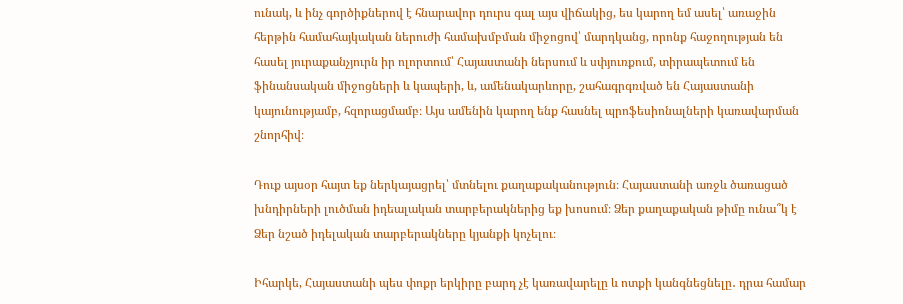ունակ, և ինչ գործիքներով է հնարավոր դուրս գալ այս վիճակից, ես կարող եմ ասել՝ առաջին հերթին համահայկական ներուժի համախմբման միջոցով՝ մարդկանց, որոնք հաջողության են հասել յուրաքանչյուրն իր ոլորտում՝ Հայաստանի ներսում և սփյուռքում, տիրապետում են ֆինանսական միջոցների և կապերի, և, ամենակարևորը, շահագրգռված են Հայաստանի կայունությամբ, հզորացմամբ։ Այս ամենին կարող ենք հասնել պրոֆեսիոնալների կառավարման շնորհիվ։

Դուք այսօր հայտ եք ներկայացրել՝ մտնելու քաղաքականություն։ Հայաստանի առջև ծառացած խնդիրների լուծման իդեալական տարբերակներից եք խոսում։ Ձեր քաղաքական թիմը ունա՞կ է Ձեր նշած իդելական տարբերակները կյանքի կոչելու։

Իհարկե, Հայաստանի պես փոքր երկիրը բարդ չէ կառավարելը և ոտքի կանգնեցնելը․ դրա համար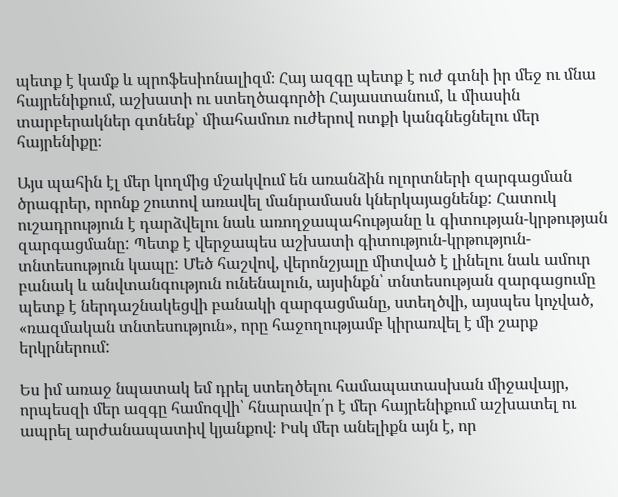պետք է կամք և պրոֆեսիոնալիզմ։ Հայ ազգը պետք է ուժ գտնի իր մեջ ու մնա հայրենիքում, աշխատի ու ստեղծագործի Հայաստանում, և միասին տարբերակներ գտնենք՝ միահամուռ ուժերով ոտքի կանգնեցնելու մեր հայրենիքը։

Այս պահին էլ մեր կողմից մշակվում են առանձին ոլորտների զարգացման ծրագրեր, որոնք շուտով առավել մանրամասն կներկայացնենք: Հատուկ ուշադրություն է դարձվելու նաև առողջապահությանը և գիտության-կրթության զարգացմանը: Պետք է վերջապես աշխատի գիտություն-կրթություն-տնտեսություն կապը: Մեծ հաշվով, վերոնշյալը միտված է լինելու նաև ամուր բանակ և անվտանգություն ունենալուն, այսինքն՝ տնտեսության զարգացումը պետք է ներդաշնակեցվի բանակի զարգացմանը, ստեղծվի, այսպես կոչված, «ռազմական տնտեսություն», որը հաջողությամբ կիրառվել է մի շարք երկրներում:

Ես իմ առաջ նպատակ եմ դրել ստեղծելու համապատասխան միջավայր, որպեսզի մեր ազգը համոզվի՝ հնարավո՛ր է մեր հայրենիքում աշխատել ու ապրել արժանապատիվ կյանքով։ Իսկ մեր անելիքն այն է, որ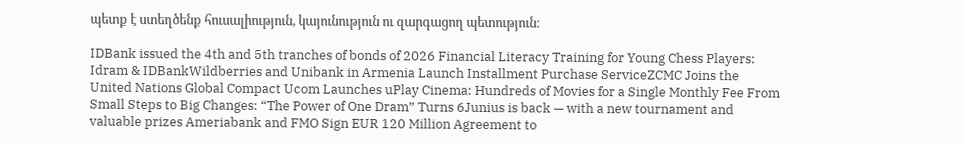պետք է ստեղծենք հուսալիություն, կայունություն ու զարգացող պետություն։

IDBank issued the 4th and 5th tranches of bonds of 2026 Financial Literacy Training for Young Chess Players: Idram & IDBankWildberries and Unibank in Armenia Launch Installment Purchase ServiceZCMC Joins the United Nations Global Compact Ucom Launches uPlay Cinema: Hundreds of Movies for a Single Monthly Fee From Small Steps to Big Changes: “The Power of One Dram” Turns 6Junius is back — with a new tournament and valuable prizes Ameriabank and FMO Sign EUR 120 Million Agreement to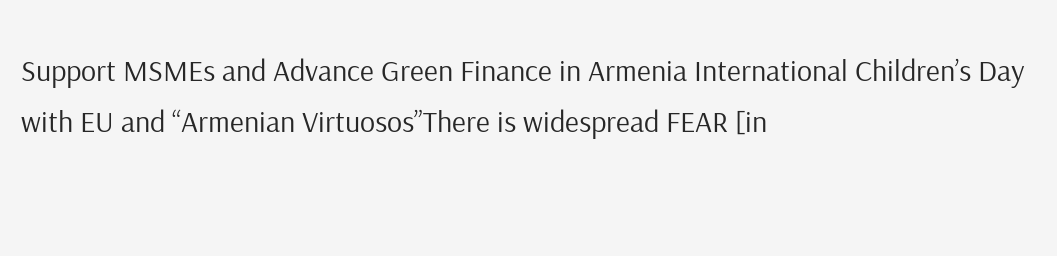Support MSMEs and Advance Green Finance in Armenia International Children’s Day with EU and “Armenian Virtuosos”There is widespread FEAR [in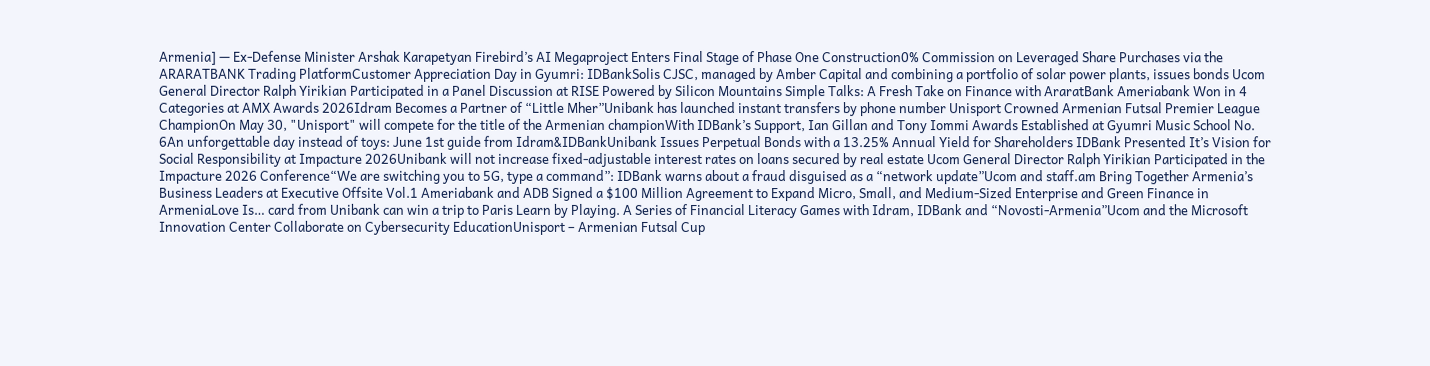Armenia] — Ex-Defense Minister Arshak Karapetyan Firebird’s AI Megaproject Enters Final Stage of Phase One Construction0% Commission on Leveraged Share Purchases via the ARARATBANK Trading PlatformCustomer Appreciation Day in Gyumri: IDBankSolis CJSC, managed by Amber Capital and combining a portfolio of solar power plants, issues bonds Ucom General Director Ralph Yirikian Participated in a Panel Discussion at RISE Powered by Silicon Mountains Simple Talks: A Fresh Take on Finance with AraratBank Ameriabank Won in 4 Categories at AMX Awards 2026Idram Becomes a Partner of “Little Mher”Unibank has launched instant transfers by phone number Unisport Crowned Armenian Futsal Premier League ChampionOn May 30, "Unisport" will compete for the title of the Armenian championWith IDBank’s Support, Ian Gillan and Tony Iommi Awards Established at Gyumri Music School No. 6An unforgettable day instead of toys: June 1st guide from Idram&IDBankUnibank Issues Perpetual Bonds with a 13.25% Annual Yield for Shareholders IDBank Presented It’s Vision for Social Responsibility at Impacture 2026Unibank will not increase fixed-adjustable interest rates on loans secured by real estate Ucom General Director Ralph Yirikian Participated in the Impacture 2026 Conference“We are switching you to 5G, type a command”: IDBank warns about a fraud disguised as a “network update”Ucom and staff.am Bring Together Armenia’s Business Leaders at Executive Offsite Vol.1 Ameriabank and ADB Signed a $100 Million Agreement to Expand Micro, Small, and Medium-Sized Enterprise and Green Finance in ArmeniaLove Is… card from Unibank can win a trip to Paris Learn by Playing. A Series of Financial Literacy Games with Idram, IDBank and “Novosti-Armenia”Ucom and the Microsoft Innovation Center Collaborate on Cybersecurity EducationUnisport – Armenian Futsal Cup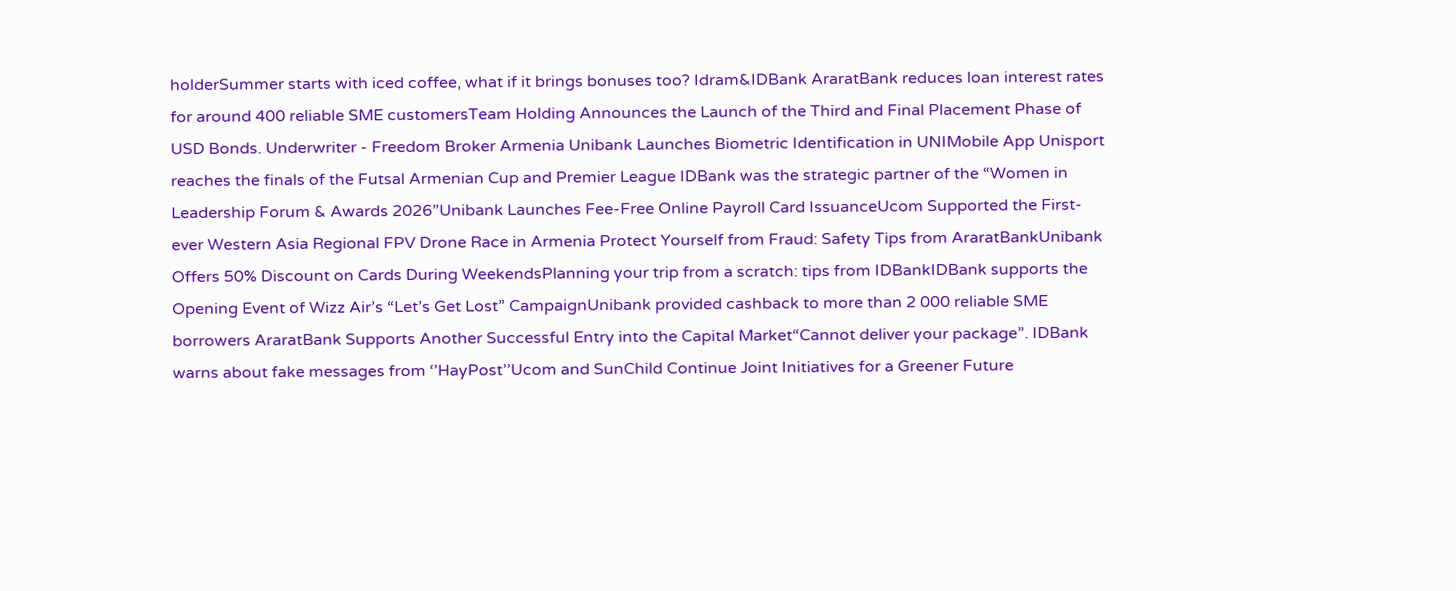holderSummer starts with iced coffee, what if it brings bonuses too? Idram&IDBank AraratBank reduces loan interest rates for around 400 reliable SME customersTeam Holding Announces the Launch of the Third and Final Placement Phase of USD Bonds. Underwriter - Freedom Broker Armenia Unibank Launches Biometric Identification in UNIMobile App Unisport reaches the finals of the Futsal Armenian Cup and Premier League IDBank was the strategic partner of the “Women in Leadership Forum & Awards 2026”Unibank Launches Fee-Free Online Payroll Card IssuanceUcom Supported the First-ever Western Asia Regional FPV Drone Race in Armenia Protect Yourself from Fraud: Safety Tips from AraratBankUnibank Offers 50% Discount on Cards During WeekendsPlanning your trip from a scratch: tips from IDBankIDBank supports the Opening Event of Wizz Air’s “Let’s Get Lost” CampaignUnibank provided cashback to more than 2 000 reliable SME borrowers AraratBank Supports Another Successful Entry into the Capital Market“Cannot deliver your package”. IDBank warns about fake messages from ‘’HayPost’’Ucom and SunChild Continue Joint Initiatives for a Greener Future